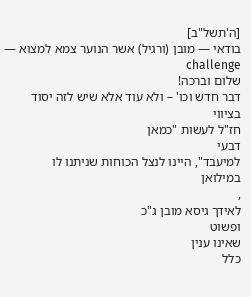[ה'תשל"ב]
בודאי — מובן (ורגיל) אשר הנוער צמא למצוא — challenge
שלום וברכה!
דבר חדש וכו' – ולא עוד אלא שיש לזה יסוד
בציווי
חז"ל לעשות "כמאן
דבעי
למיעבד", היינו לנצל הכוחות שניתנו לו
במילואן
,
לאידך גיסא מובן ג"כ
ופשוט
שאינו ענין
כלל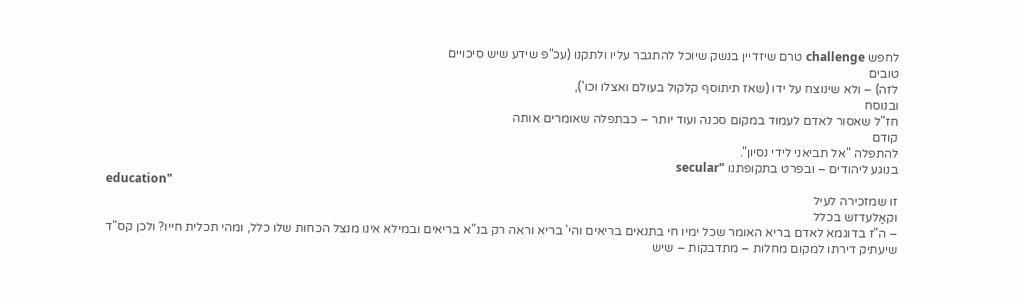לחפש challenge טרם שיזדיין בנשק שיוכל להתגבר עליו ולתקנו (עכ"פ שידע שיש סיכויים
טובים
לזה) – ולא שינוצח על ידו (שאז תיתוסף קלקול בעולם ואצלו וכו'),
ובנוסח
חז"ל שאסור לאדם לעמוד במקום סכנה ועוד יותר – כבתפלה שאומרים אותה
קודם
להתפלה "אל תביאני לידי נסיון".
בנוגע ליהודים – ובפרט בתקופתנו "secular
education"
זו שמזכירה לעיל
וקאַלעדזש בכלל
– ה"ז בדוגמא לאדם בריא האומר שכל ימיו חי בתנאים בריאים והי' בריא וראה רק בנ"א בריאים ובמילא אינו מנצל הכחות שלו כלל, ומהי תכלית חייו? ולכן קס"ד שיעתיק דירתו למקום מחלות – מתדבקות – שיש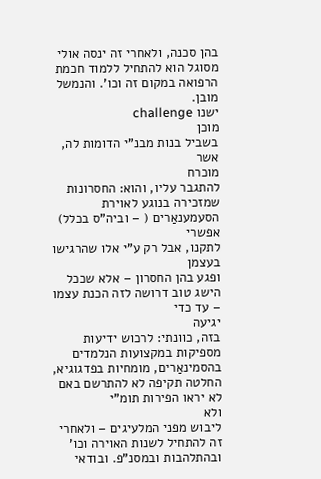בהן סכנה, ולאחרי זה ינסה אולי מסוגל הוא להתחיל ללמוד חכמת הרפואה במקום זה וכו'. והנמשל מובן.
ישנו challenge
מוכן
בשביל בנות מבנ"י הדומות לה, אשר
מוכרח
להתגבר עליו, והוא: החסרונות שמזכירה בנוגע לאוירת הסעמענאַרים ( – וביה"ס בכלל)
אפשרי
לתקנו, אבל רק ע"י אלו שהרגישו
בעצמן
ופגע בהן החסרון – אלא שככל הישג טוב דרושה לזה הכנת עצמו – עד כדי
יגיעה
בזה, כוונתי: לרכוש ידיעות מספיקות במקצועות הנלמדים בהסמינאַרים, מומחיות בפדגוגיא, החלטה תקיפה לא להתרשם באם לא יראו הפירות תומ"י
ולא
ליבוש מפני המלעיגים – ולאחרי זה להתחיל לשנות האוירה וכו' ובהתלהבות ובמסנ"פ. ובודאי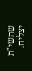שהשי"ת יצליח.